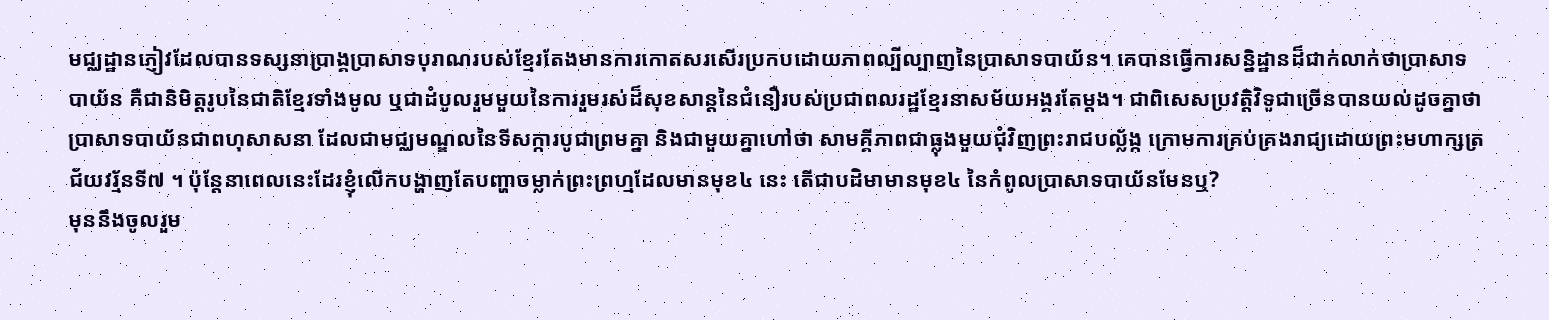មជ្ឈដ្ឋានភ្ញៀវដែលបានទស្សនាប្រាង្គប្រាសាទបុរាណរបស់ខ្មែរតែងមានការកោតសរសើរប្រកបដោយភាពល្បីល្បាញនៃប្រាសាទបាយ័ន។ គេបានធ្វើការសន្និដ្ឋានដ៏ជាក់លាក់ថាប្រាសាទបាយ័ន គឺជានិមិត្តរូបនៃជាតិខ្មែរទាំងមូល ឬជាដំបូលរួមមួយនៃការរួមរស់ដ៏សុខសាន្តនៃជំនឿរបស់ប្រជាពលរដ្ឋខ្មែរនាសម័យអង្គរតែម្តង។ ជាពិសេសប្រវត្តិវិទូជាច្រើនបានយល់ដូចគ្នាថា ប្រាសាទបាយ័នជាពហុសាសនា ដែលជាមជ្ឈមណ្ឌលនៃទីសក្ការបូជាព្រមគ្នា និងជាមួយគ្នាហៅថា សាមគ្គីភាពជាធ្លុងមួយជុំវិញព្រះរាជបល្ល័ង្ក ក្រោមការគ្រប់គ្រងរាជ្យដោយព្រះមហាក្សត្រជ័យវរ្ម័នទី៧ ។ ប៉ុន្តែនាពេលនេះដែរខ្ញុំលើកបង្ហាញតែបញ្ហាចម្លាក់ព្រះព្រហ្មដែលមានមុខ៤ នេះ តើជាបដិមាមានមុខ៤ នៃកំពូលប្រាសាទបាយ័នមែនឬ?
មុននឹងចូលរួម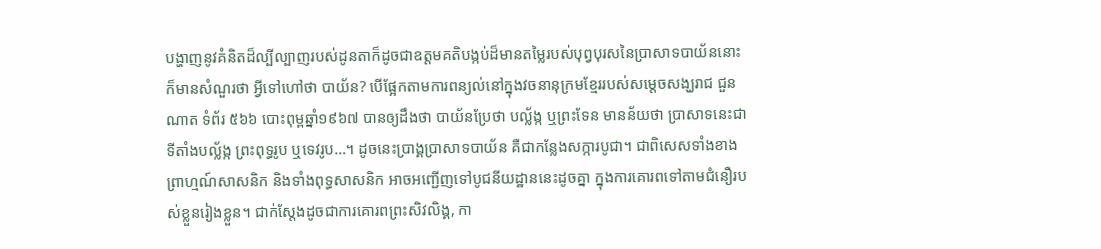បង្ហាញនូវគំនិតដ៏ល្បីល្បាញរបស់ដូនតាក៏ដូចជាឧត្តមគតិបង្កប់ដ៏មានតម្លៃរបស់បុព្វបុរសនៃប្រាសាទបាយ័ននោះ ក៏មានសំណួរថា អ្វីទៅហៅថា បាយ័ន? បើផ្អែកតាមការពន្យល់នៅក្នុងវចនានុក្រមខ្មែររបស់សម្តេចសង្ឃរាជ ជួន ណាត ទំព័រ ៥៦៦ បោះពុម្ពឆ្នាំ១៩៦៧ បានឲ្យដឹងថា បាយ័នប្រែថា បល្ល័ង្ក ឬព្រះទែន មានន័យថា ប្រាសាទនេះជាទីតាំងបល្ល័ង្ក ព្រះពុទ្ធរូប ឬទេវរូប…។ ដូចនេះប្រាង្គប្រាសាទបាយ័ន គឺជាកន្លែងសក្ការបូជា។ ជាពិសេសទាំងខាងព្រាហ្មណ៍សាសនិក និងទាំងពុទ្ធសាសនិក អាចអញ្ជើញទៅបូជនីយដ្ឋាននេះដូចគ្នា ក្នុងការគោរពទៅតាមជំនឿរបស់ខ្លួនរៀងខ្លួន។ ជាក់ស្តែងដូចជាការគោរពព្រះសិវលិង្គ, កា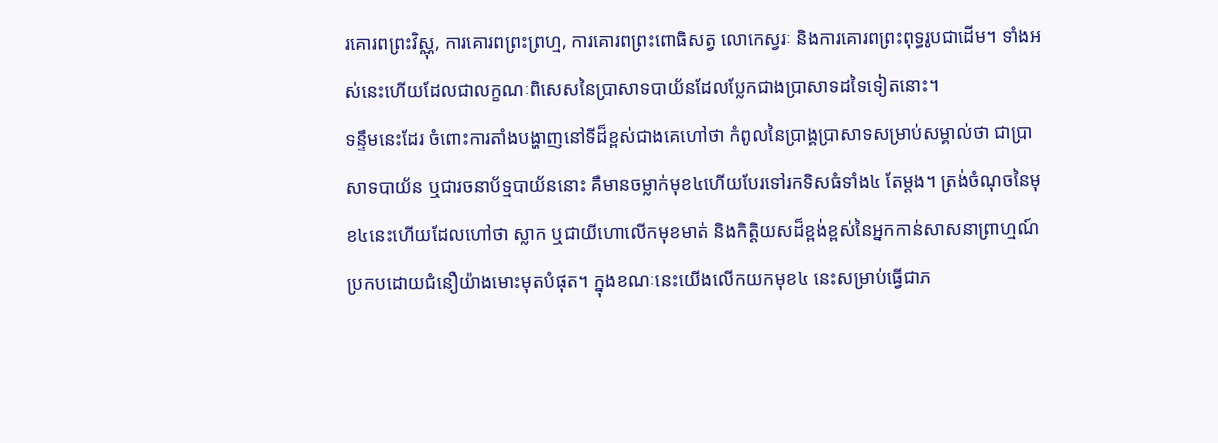រគោរពព្រះវិស្ណុ, ការគោរពព្រះព្រហ្ម, ការគោរពព្រះពោធិសត្វ លោកេស្វរៈ និងការគោរពព្រះពុទ្ធរូបជាដើម។ ទាំងអស់នេះហើយដែលជាលក្ខណៈពិសេសនៃប្រាសាទបាយ័នដែលប្លែកជាងប្រាសាទដទៃទៀតនោះ។
ទន្ទឹមនេះដែរ ចំពោះការតាំងបង្ហាញនៅទីដ៏ខ្ពស់ជាងគេហៅថា កំពូលនៃប្រាង្គប្រាសាទសម្រាប់សម្គាល់ថា ជាប្រាសាទបាយ័ន ឬជារចនាប័ទ្មបាយ័ននោះ គឺមានចម្លាក់មុខ៤ហើយបែរទៅរកទិសធំទាំង៤ តែម្តង។ ត្រង់ចំណុចនៃមុខ៤នេះហើយដែលហៅថា ស្លាក ឬជាយីហោលើកមុខមាត់ និងកិត្តិយសដ៏ខ្ពង់ខ្ពស់នៃអ្នកកាន់សាសនាព្រាហ្មណ៍ប្រកបដោយជំនឿយ៉ាងមោះមុតបំផុត។ ក្នុងខណៈនេះយើងលើកយកមុខ៤ នេះសម្រាប់ធ្វើជាភ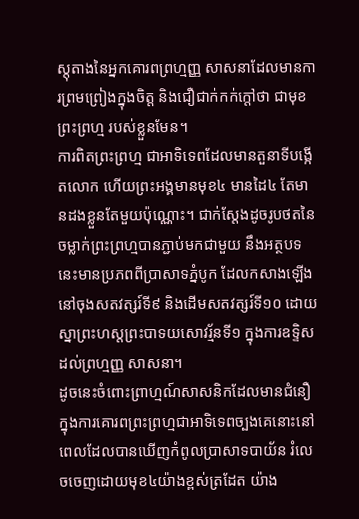ស្តុតាងនៃអ្នកគោរពព្រហ្មញ្ញ សាសនាដែលមានការព្រមព្រៀងក្នុងចិត្ត និងជឿជាក់កក់ក្តៅថា ជាមុខព្រះព្រហ្ម របស់ខ្លួនមែន។
ការពិតព្រះព្រហ្ម ជាអាទិទេពដែលមានតួនាទីបង្កើតលោក ហើយព្រះអង្គមានមុខ៤ មានដៃ៤ តែមានដងខ្លួនតែមួយប៉ុណ្ណោះ។ ជាក់ស្តែងដូចរូបថតនៃចម្លាក់ព្រះព្រហ្មបានភ្ជាប់មកជាមួយ នឹងអត្ថបទនេះមានប្រភពពីប្រាសាទភ្នំបូក ដែលកសាងឡើងនៅចុងសតវត្សរ៍ទី៩ និងដើមសតវត្សរ៍ទី១០ ដោយស្នាព្រះហស្តព្រះបាទយសោវរ្ម័នទី១ ក្នុងការឧទ្ទិសដល់ព្រហ្មញ្ញ សាសនា។
ដូចនេះចំពោះព្រាហ្មណ៍សាសនិកដែលមានជំនឿក្នុងការគោរពព្រះព្រហ្មជាអាទិទេពច្បងគេនោះនៅពេលដែលបានឃើញកំពូលប្រាសាទបាយ័ន រំលេចចេញដោយមុខ៤យ៉ាងខ្ពស់ត្រដែត យ៉ាង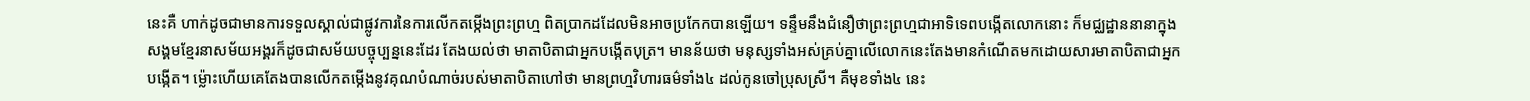នេះគឺ ហាក់ដូចជាមានការទទួលស្គាល់ជាផ្លូវការនៃការលើកតម្កើងព្រះព្រហ្ម ពិតប្រាកដដែលមិនអាចប្រកែកបានឡើយ។ ទន្ទឹមនឹងជំនឿថាព្រះព្រហ្មជាអាទិទេពបង្កើតលោកនោះ ក៏មជ្ឈដ្ឋាននានាក្នុងសង្គមខ្មែរនាសម័យអង្គរក៏ដូចជាសម័យបច្ចុប្បន្ននេះដែរ តែងយល់ថា មាតាបិតាជាអ្នកបង្កើតបុត្រ។ មានន័យថា មនុស្សទាំងអស់គ្រប់គ្នាលើលោកនេះតែងមានកំណើតមកដោយសារមាតាបិតាជាអ្នកបង្កើត។ ម៉្លោះហើយគេតែងបានលើកតម្កើងនូវគុណបំណាច់របស់មាតាបិតាហៅថា មានព្រហ្មវិហារធម៌ទាំង៤ ដល់កូនចៅប្រុសស្រី។ គឺមុខទាំង៤ នេះ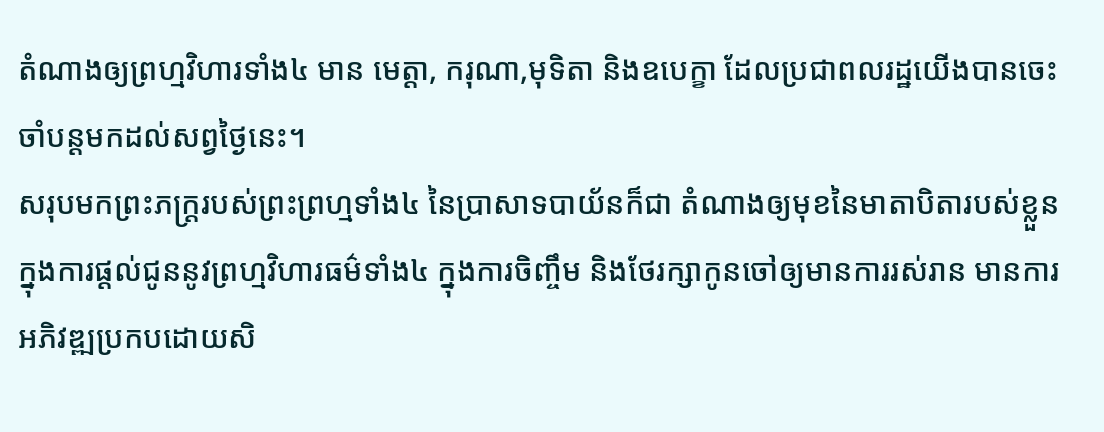តំណាងឲ្យព្រហ្មវិហារទាំង៤ មាន មេត្តា, ករុណា,មុទិតា និងឧបេក្ខា ដែលប្រជាពលរដ្ឋយើងបានចេះចាំបន្តមកដល់សព្វថ្ងៃនេះ។
សរុបមកព្រះភក្ត្ររបស់ព្រះព្រហ្មទាំង៤ នៃប្រាសាទបាយ័នក៏ជា តំណាងឲ្យមុខនៃមាតាបិតារបស់ខ្លួនក្នុងការផ្តល់ជូននូវព្រហ្មវិហារធម៌ទាំង៤ ក្នុងការចិញ្ចឹម និងថែរក្សាកូនចៅឲ្យមានការរស់រាន មានការអភិវឌ្ឍប្រកបដោយសិ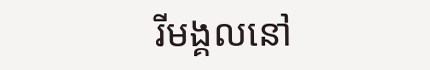រីមង្គលនៅ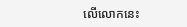លើលោកនេះ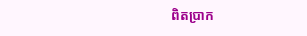ពិតប្រាក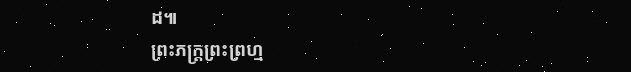ដ៕
ព្រះភក្ត្រព្រះព្រហ្ម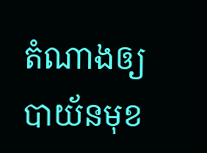តំណាងឲ្យបាយ័នមុខ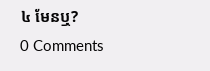៤ មែនឬ?
0 Comments